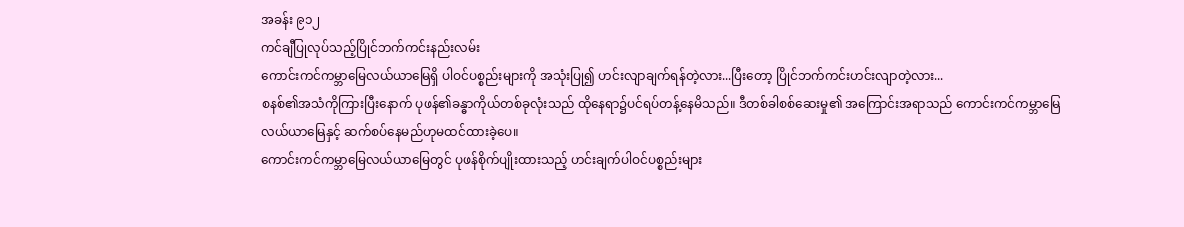အခန်း ၉၁၂
ကင်ချီပြုလုပ်သည့်ပြိုင်ဘက်ကင်းနည်းလမ်း
ကောင်းကင်ကမ္ဘာမြေလယ်ယာမြေရှိ ပါဝင်ပစ္စည်းများကို အသုံးပြု၍ ဟင်းလျာချက်ရန်တဲ့လား...ပြီးတော့ ပြိုင်ဘက်ကင်းဟင်းလျာတဲ့လား...
စနစ်၏အသံကိုကြားပြီးနောက် ပုဖန်၏ခန္ဓာကိုယ်တစ်ခုလုံးသည် ထိုနေရာ၌ပင်ရပ်တန့်နေမိသည်။ ဒီတစ်ခါစစ်ဆေးမှု၏ အကြောင်းအရာသည် ကောင်းကင်ကမ္ဘာမြေလယ်ယာမြေနှင့် ဆက်စပ်နေမည်ဟုမထင်ထားခဲ့ပေ။
ကောင်းကင်ကမ္ဘာမြေလယ်ယာမြေတွင် ပုဖန်စိုက်ပျိုးထားသည့် ဟင်းချက်ပါဝင်ပစ္စည်းများ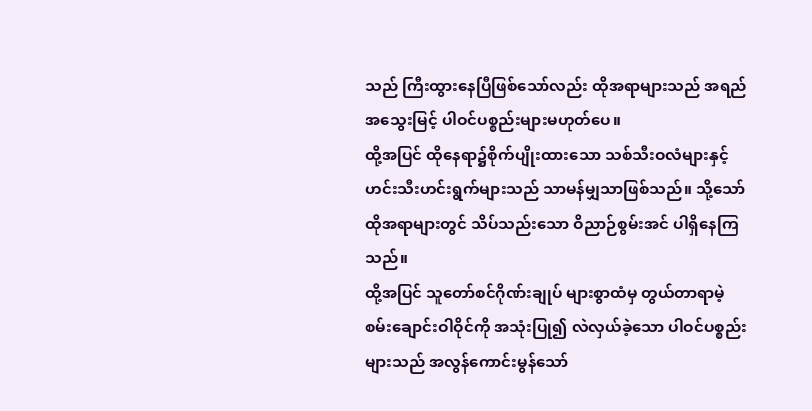သည် ကြီးထွားနေပြီဖြစ်သော်လည်း ထိုအရာများသည် အရည်အသွေးမြင့် ပါဝင်ပစ္စည်းများမဟုတ်ပေ။
ထို့အပြင် ထိုနေရာ၌စိုက်ပျိုးထားသော သစ်သီးဝလံများနှင့် ဟင်းသီးဟင်းရွက်များသည် သာမန်မျှသာဖြစ်သည်။ သို့သော် ထိုအရာများတွင် သိပ်သည်းသော ဝိညာဉ်စွမ်းအင် ပါရှိနေကြသည်။
ထို့အပြင် သူတော်စင်ဂိုဏ်းချုပ် များစွာထံမှ တွယ်တာရာမဲ့စမ်းချောင်းဝါဝိုင်ကို အသုံးပြု၍ လဲလှယ်ခဲ့သော ပါဝင်ပစ္စည်းများသည် အလွန်ကောင်းမွန်သော်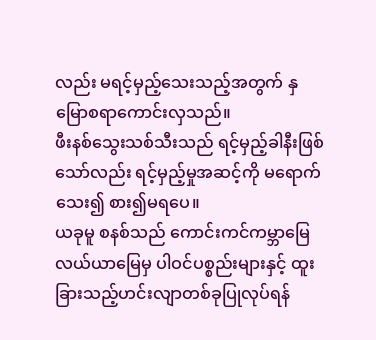လည်း မရင့်မှည့်သေးသည့်အတွက် နှမြောစရာကောင်းလှသည်။
ဖီးနစ်သွေးသစ်သီးသည် ရင့်မှည့်ခါနီးဖြစ်သော်လည်း ရင့်မှည့်မှုအဆင့်ကို မရောက်သေး၍ စား၍မရပေ။
ယခုမူ စနစ်သည် ကောင်းကင်ကမ္ဘာမြေလယ်ယာမြေမှ ပါဝင်ပစ္စည်းများနှင့် ထူးခြားသည့်ဟင်းလျာတစ်ခုပြုလုပ်ရန်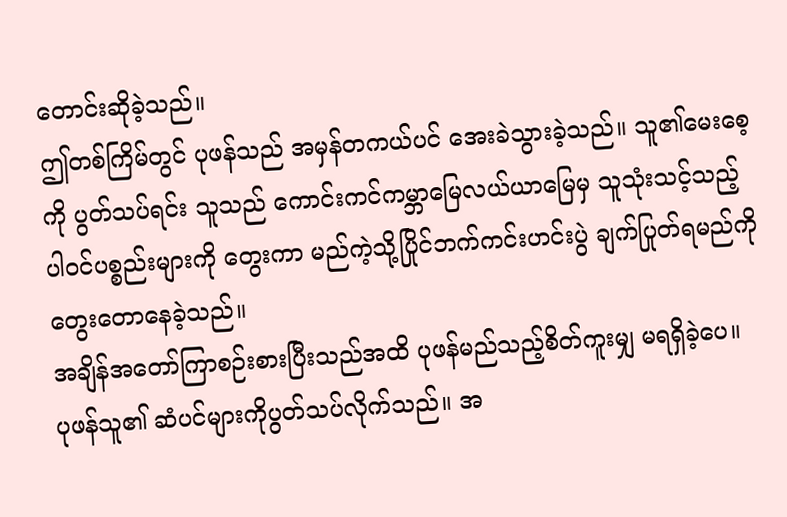တောင်းဆိုခဲ့သည်။
ဤတစ်ကြိမ်တွင် ပုဖန်သည် အမှန်တကယ်ပင် အေးခဲသွားခဲ့သည်။ သူ၏မေးစေ့ကို ပွတ်သပ်ရင်း သူသည် ကောင်းကင်ကမ္ဘာမြေလယ်ယာမြေမှ သူသုံးသင့်သည့် ပါဝင်ပစ္စည်းများကို တွေးကာ မည်ကဲ့သို့ပြိုင်ဘက်ကင်းဟင်းပွဲ ချက်ပြုတ်ရမည်ကိုတွေးတောနေခဲ့သည်။
အချိန်အတော်ကြာစဉ်းစားပြီးသည်အထိ ပုဖန်မည်သည့်စိတ်ကူးမျှ မရရှိခဲ့ပေ။
ပုဖန်သူ၏ ဆံပင်များကိုပွတ်သပ်လိုက်သည်။ အ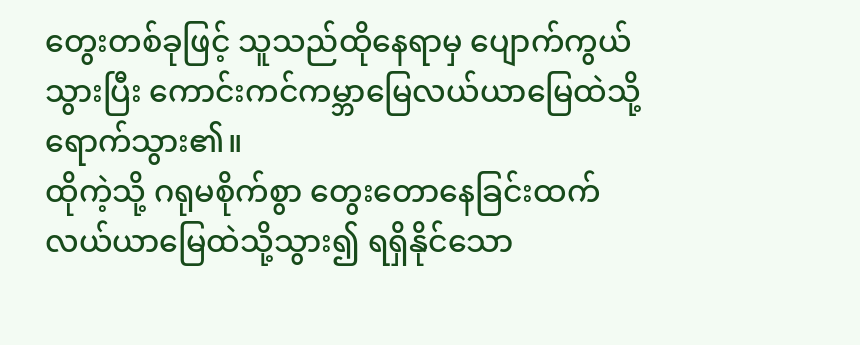တွေးတစ်ခုဖြင့် သူသည်ထိုနေရာမှ ပျောက်ကွယ်သွားပြီး ကောင်းကင်ကမ္ဘာမြေလယ်ယာမြေထဲသို့ ရောက်သွား၏။
ထိုကဲ့သို့ ဂရုမစိုက်စွာ တွေးတောနေခြင်းထက် လယ်ယာမြေထဲသို့သွား၍ ရရှိနိုင်သော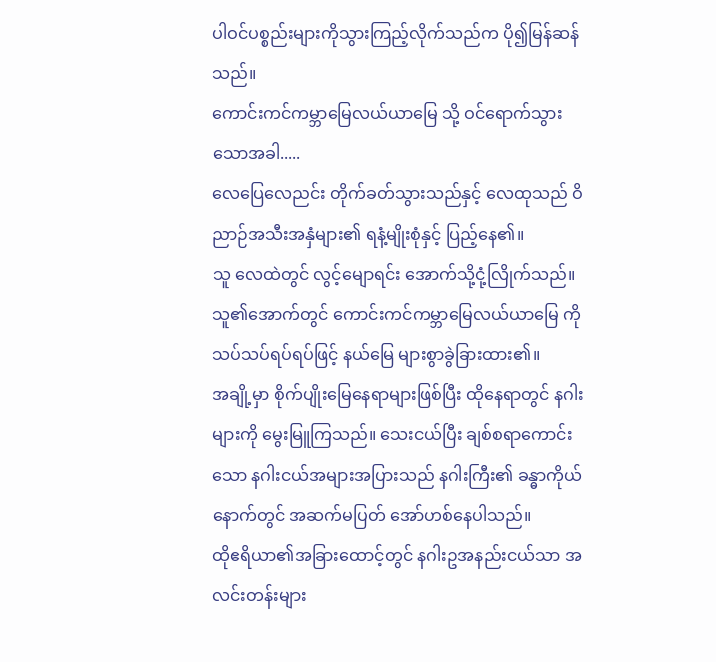ပါဝင်ပစ္စည်းများကိုသွားကြည့်လိုက်သည်က ပို၍မြန်ဆန်သည်။
ကောင်းကင်ကမ္ဘာမြေလယ်ယာမြေ သို့ ဝင်ရောက်သွားသောအခါ.....
လေပြေလေညင်း တိုက်ခတ်သွားသည်နှင့် လေထုသည် ဝိညာဉ်အသီးအနှံများ၏ ရနံ့မျိုးစုံနှင့် ပြည့်နေ၏။
သူ လေထဲတွင် လွင့်မျောရင်း အောက်သို့ငုံ့လြိုက်သည်။
သူ၏အောက်တွင် ကောင်းကင်ကမ္ဘာမြေလယ်ယာမြေ ကို သပ်သပ်ရပ်ရပ်ဖြင့် နယ်မြေ များစွာခွဲခြားထား၏။
အချို့မှာ စိုက်ပျိုးမြေနေရာများဖြစ်ပြီး ထိုနေရာတွင် နဂါးများကို မွေးမြူကြသည်။ သေးငယ်ပြီး ချစ်စရာကောင်းသော နဂါးငယ်အများအပြားသည် နဂါးကြီး၏ ခန္ဓာကိုယ်နောက်တွင် အဆက်မပြတ် အော်ဟစ်နေပါသည်။
ထိုဧရိယာ၏အခြားထောင့်တွင် နဂါးဥအနည်းငယ်သာ အလင်းတန်းများ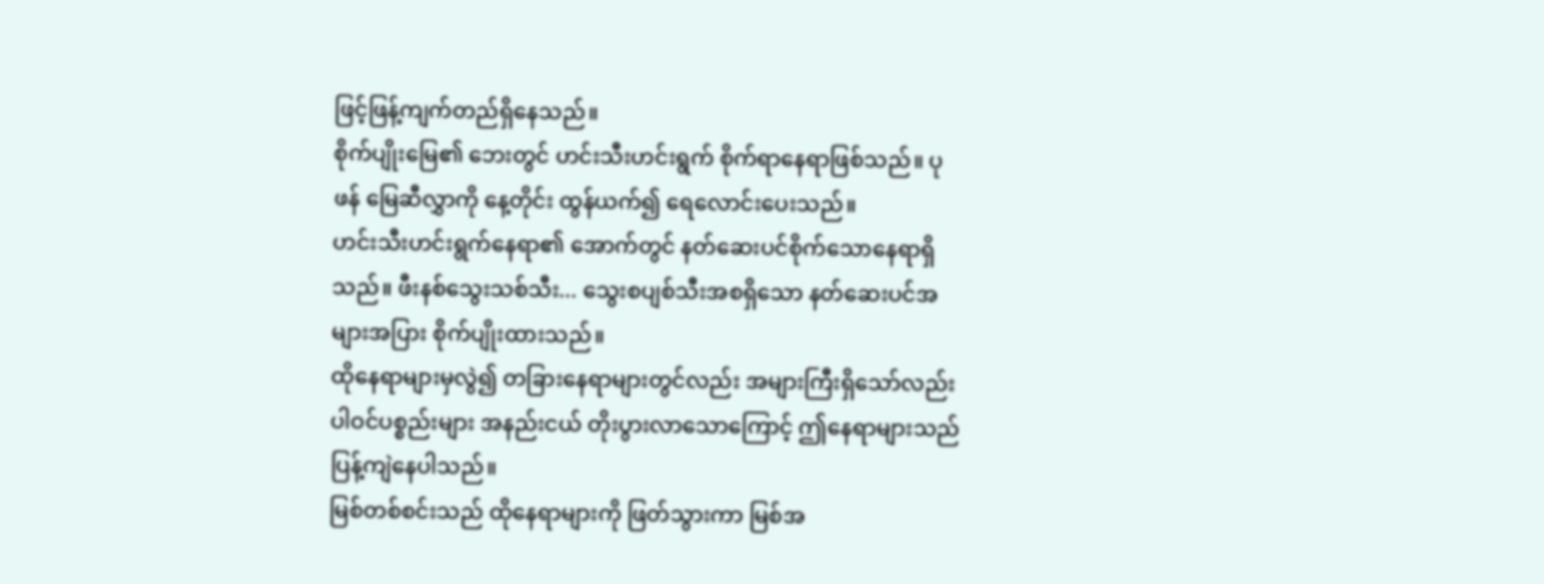ဖြင့်ဖြန့်ကျက်တည်ရှိနေသည်။
စိုက်ပျိုးမြေ၏ ဘေးတွင် ဟင်းသီးဟင်းရွက် စိုက်ရာနေရာဖြစ်သည်။ ပုဖန် မြေဆီလွှာကို နေ့တိုင်း ထွန်ယက်၍ ရေလောင်းပေးသည်။
ဟင်းသီးဟင်းရွက်နေရာ၏ အောက်တွင် နတ်ဆေးပင်စိုက်သောနေရာရှိသည်။ ဖီးနစ်သွေးသစ်သီး... သွေးစပျစ်သီးအစရှိသော နတ်ဆေးပင်အများအပြား စိုက်ပျိုးထားသည်။
ထိုနေရာများမှလွဲ၍ တခြားနေရာများတွင်လည်း အများကြီးရှိသော်လည်း ပါဝင်ပစ္စည်းများ အနည်းငယ် တိုးပွားလာသောကြောင့် ဤနေရာများသည် ပြန့်ကျဲနေပါသည်။
မြစ်တစ်စင်းသည် ထိုနေရာများကို ဖြတ်သွားကာ မြစ်အ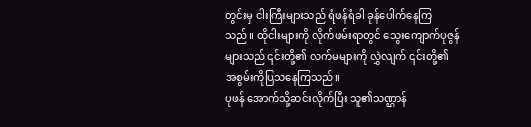တွင်းမှ ငါးကြီးများသည် ရံဖန်ရံခါ ခုန်ပေါက်နေကြသည်။ ထိုငါးများကို လိုက်ဖမ်းရာတွင် သွေးကျောက်ပုဇွန်များသည် ၎င်းတို့၏ လက်မများကို လွှဲလျက် ၎င်းတို့၏ အစွမ်းကိုပြသနေကြသည်။
ပုဖန် အောက်သို့ဆင်းလိုက်ပြီး သူ၏သဏ္ဌာန်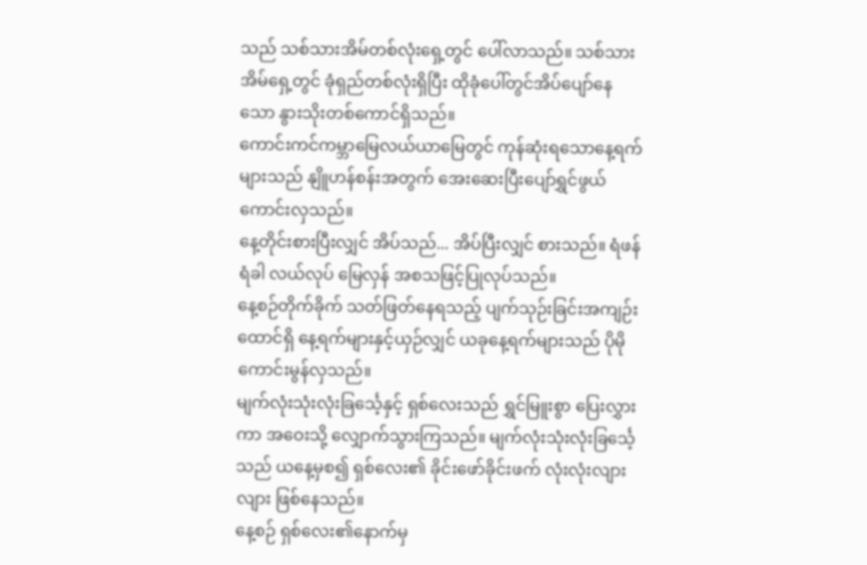သည် သစ်သားအိမ်တစ်လုံးရှေ့တွင် ပေါ်လာသည်။ သစ်သားအိမ်ရှေ့တွင် ခုံရှည်တစ်လုံးရှိပြီး ထိုခုံပေါ်တွင်အိပ်ပျော်နေသော နွားသိုးတစ်ကောင်ရှိသည်။
ကောင်းကင်ကမ္ဘာမြေလယ်ယာမြေတွင် ကုန်ဆုံးရသောနေ့ရက်များသည် နျိူဟန်စန်းအတွက် အေးဆေးပြီးပျော်ရွှင်ဖွယ်ကောင်းလှသည်။
နေ့တိုင်းစားပြီးလျှင် အိပ်သည်... အိပ်ပြီးလျှင် စားသည်။ ရံဖန်ရံခါ လယ်လုပ် မြေလှန် အစသဖြင့်ပြုလုပ်သည်။
နေ့စဉ်တိုက်ခိုက် သတ်ဖြတ်နေရသည့် ပျက်သုဉ်းခြင်းအကျဉ်းထောင်ရှိ နေ့ရက်များနှင့်ယှဉ်လျှင် ယခုနေ့ရက်များသည် ပိုမိုကောင်းမွန်လှသည်။
မျက်လုံးသုံးလုံးခြင်္သေ့နှင့် ရှစ်လေးသည် ရွှင်မြူးစွာ ပြေးလွှားကာ အဝေးသို့ လျှောက်သွားကြသည်။ မျက်လုံးသုံးလုံးခြင်္သေ့သည် ယနေ့မှစ၍ ရှစ်လေး၏ ခိုင်းဖော်ခိုင်းဖက် လုံးလုံးလျားလျား ဖြစ်နေသည်။
နေ့စဉ် ရှစ်လေး၏နောက်မှ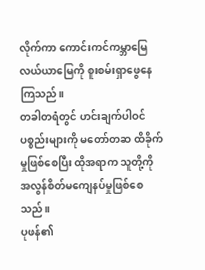လိုက်ကာ ကောင်းကင်ကမ္ဘာမြေလယ်ယာမြေကို စူးစမ်းရှာဖွေနေကြသည်။
တခါတရံတွင် ဟင်းချက်ပါဝင်ပစ္စည်းများကို မတော်တဆ ထိခိုက်မှုဖြစ်စေပြီး ထိုအရာက သူတို့ကို အလွန်စိတ်မကျေနပ်မှုဖြစ်စေသည်။
ပုဖန်၏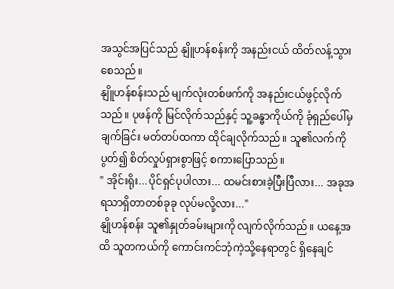အသွင်အပြင်သည် နျိူဟန်စန်းကို အနည်းငယ် ထိတ်လန့်သွားစေသည်။
နျိူဟန်စန်းသည် မျက်လုံးတစ်ဖက်ကို အနည်းငယ်ဖွင့်လိုက်သည်။ ပုဖန်ကို မြင်လိုက်သည်နှင့် သူ့ခန္ဓာကိုယ်ကို ခုံရှည်ပေါ်မှ ချက်ခြင်း မတ်တပ်ထကာ ထိုင်ချလိုက်သည်။ သူ၏လက်ကိုပွတ်၍ စိတ်လှုပ်ရှားစွာဖြင့် စကားပြောသည်။
" အိုင်းရိုး...ပိုင်ရှင်ပုပါလား... ထမင်းစားခဲ့ပြီးပြီလား... အခုအရသာရှိတာတစ်ခုခု လုပ်မလို့လား..."
နျိုဟန်စန်း သူ၏နှုတ်ခမ်းများကို လျက်လိုက်သည်။ ယနေ့အထိ သူတကယ်ကို ကောင်းကင်ဘုံကဲ့သို့နေရာတွင် ရှိနေချင်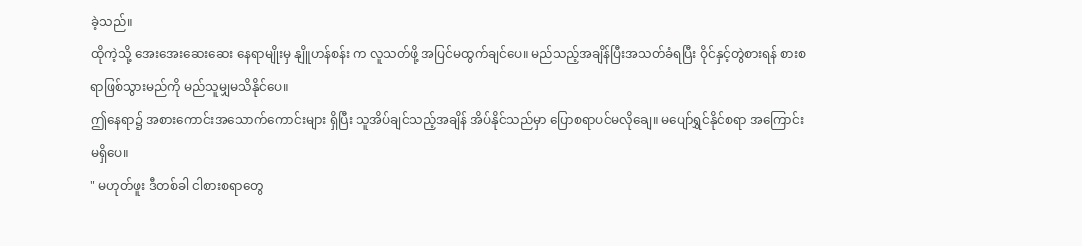ခဲ့သည်။
ထိုကဲ့သို့ အေးအေးဆေးဆေး နေရာမျိုးမှ နျိူဟန်စန်း က လူသတ်ဖို့ အပြင်မထွက်ချင်ပေ။ မည်သည့်အချိန်ပြီးအသတ်ခံရပြီး ဝိုင်နှင့်တွဲစားရန် စားစရာဖြစ်သွားမည်ကို မည်သူမျှမသိနိုင်ပေ။
ဤနေရာ၌ အစားကောင်းအသောက်ကောင်းများ ရှိပြီး သူအိပ်ချင်သည့်အချိန် အိပ်နိုင်သည်မှာ ပြောစရာပင်မလိုချေ။ မပျော်ရွှင်နိုင်စရာ အကြောင်းမရှိပေ။
" မဟုတ်ဖူး ဒီတစ်ခါ ငါစားစရာတွေ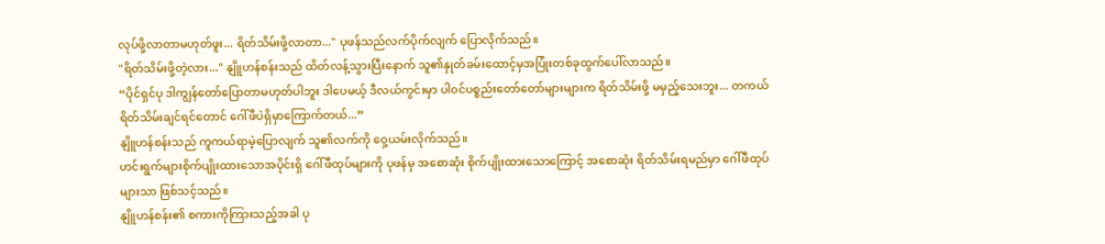လုပ်ဖို့လာတာမဟုတ်ဖူး... ရိတ်သိမ်းဖို့လာတာ..." ပုဖန်သည်လက်ပိုက်လျက် ပြောလိုက်သည်။
"ရိတ်သိမ်းဖို့တဲ့လား..." နျိူဟန်စန်းသည် ထိတ်လန့်သွားပြီးနောက် သူ၏နှုတ်ခမ်းထောင့်မှအပြုံးတစ်ခုထွက်ပေါ်လာသည်။
“ပိုင်ရှင်ပု ဒါကျွန်တော်ပြောတာမဟုတ်ပါဘူး ဒါပေမယ့် ဒီလယ်ကွင်းမှာ ပါဝင်ပစ္စည်းတော်တော်များများက ရိတ်သိမ်းဖို့ မမှည့်သေးဘူး... တကယ်ရိတ်သိမ်းချင်ရင်တောင် ဂေါ်ဖီပဲရှိမှာကြောက်တယ်...”
နျိူဟန်စန်းသည် ကူကယ်ရာမဲ့ပြောလျက် သူ၏လက်ကို ဝှေ့ယမ်းလိုက်သည်။
ဟင်းရွက်များစိုက်ပျိုးထားသောအပိုင်းရှိ ဂေါ်ဖီထုပ်များကို ပုဖန်မှ အစောဆုံး စိုက်ပျိုးထားသောကြောင့် အစောဆုံး ရိတ်သိမ်းရမည်မှာ ဂေါ်ဖီထုပ်များသာ ဖြစ်သင့်သည်။
နျိူဟန်စန်း၏ စကားကိုကြားသည့်အခါ ပု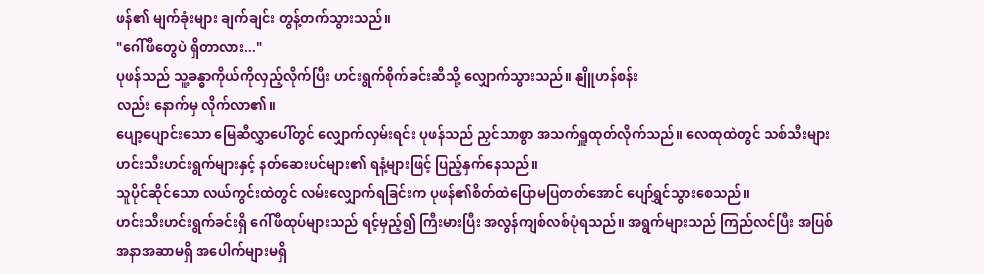ဖန်၏ မျက်ခုံးများ ချက်ချင်း တွန့်တက်သွားသည်။
"ဂေါ်ဖီတွေပဲ ရှိတာလား..."
ပုဖန်သည် သူ့ခန္ဓာကိုယ်ကိုလှည့်လိုက်ပြီး ဟင်းရွက်စိုက်ခင်းဆီသို့ လျှောက်သွားသည်။ နျိူဟန်စန်း
လည်း နောက်မှ လိုက်လာ၏။
ပျော့ပျောင်းသော မြေဆီလွှာပေါ်တွင် လျှောက်လှမ်းရင်း ပုဖန်သည် ညှင်သာစွာ အသက်ရှူထုတ်လိုက်သည်။ လေထုထဲတွင် သစ်သီးများ ဟင်းသီးဟင်းရွက်များနှင့် နတ်ဆေးပင်များ၏ ရနံ့များဖြင့် ပြည့်နှက်နေသည်။
သူပိုင်ဆိုင်သော လယ်ကွင်းထဲတွင် လမ်းလျှောက်ရခြင်းက ပုဖန်၏စိတ်ထဲပြောမပြတတ်အောင် ပျော်ရွှင်သွားစေသည်။
ဟင်းသီးဟင်းရွက်ခင်းရှိ ဂေါ်ဖီထုပ်များသည် ရင့်မှည့်၍ ကြီးမားပြီး အလွန်ကျစ်လစ်ပုံရသည်။ အရွက်များသည် ကြည်လင်ပြီး အပြစ်အနာအဆာမရှိ အပေါက်များမရှိ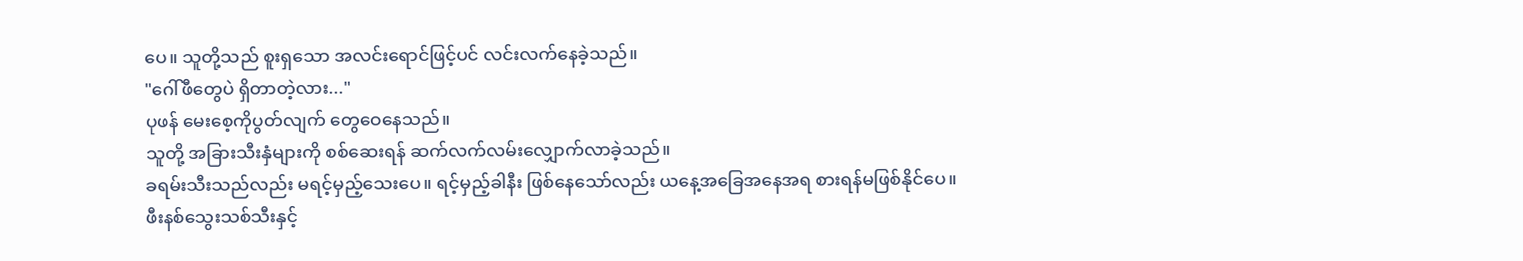ပေ။ သူတို့သည် စူးရှသော အလင်းရောင်ဖြင့်ပင် လင်းလက်နေခဲ့သည်။
"ဂေါ်ဖီတွေပဲ ရှိတာတဲ့လား..."
ပုဖန် မေးစေ့ကိုပွတ်လျက် တွေဝေနေသည်။
သူတို့ အခြားသီးနှံများကို စစ်ဆေးရန် ဆက်လက်လမ်းလျှောက်လာခဲ့သည်။
ခရမ်းသီးသည်လည်း မရင့်မှည့်သေးပေ။ ရင့်မှည့်ခါနီး ဖြစ်နေသော်လည်း ယနေ့အခြေအနေအရ စားရန်မဖြစ်နိုင်ပေ။
ဖီးနစ်သွေးသစ်သီးနှင့်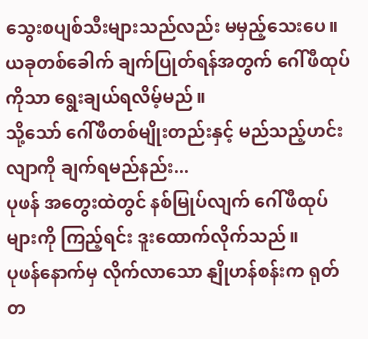သွေးစပျစ်သီးများသည်လည်း မမှည့်သေးပေ။
ယခုတစ်ခေါက် ချက်ပြုတ်ရန်အတွက် ဂေါ်ဖီထုပ်ကိုသာ ရွေးချယ်ရလိမ့်မည်။
သို့သော် ဂေါ်ဖီတစ်မျိုးတည်းနှင့် မည်သည့်ဟင်းလျာကို ချက်ရမည်နည်း...
ပုဖန် အတွေးထဲတွင် နစ်မြုပ်လျက် ဂေါ်ဖီထုပ်များကို ကြည့်ရင်း ဒူးထောက်လိုက်သည်။
ပုဖန်နောက်မှ လိုက်လာသော နျိုဟန်စန်းက ရုတ်တ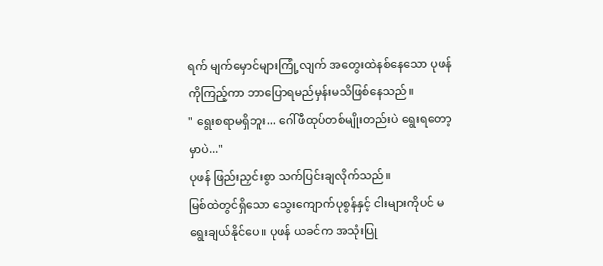ရက် မျက်မှောင်များကြုံ့လျက် အတွေးထဲနစ်နေသော ပုဖန်ကိုကြည့်ကာ ဘာပြောရမည်မှန်းမသိဖြစ်နေသည်။
" ရွေးစရာမရှိဘူး... ဂေါ်ဖီထုပ်တစ်မျိုးတည်းပဲ ရွေးရတော့မှာပဲ..."
ပုဖန် ဖြည်းညှင်းစွာ သက်ပြင်းချလိုက်သည်။
မြစ်ထဲတွင်ရှိသော သွေးကျောက်ပုစွန်နှင့် ငါးများကိုပင် မရွေးချယ်နိုင်ပေ။ ပုဖန် ယခင်က အသုံးပြု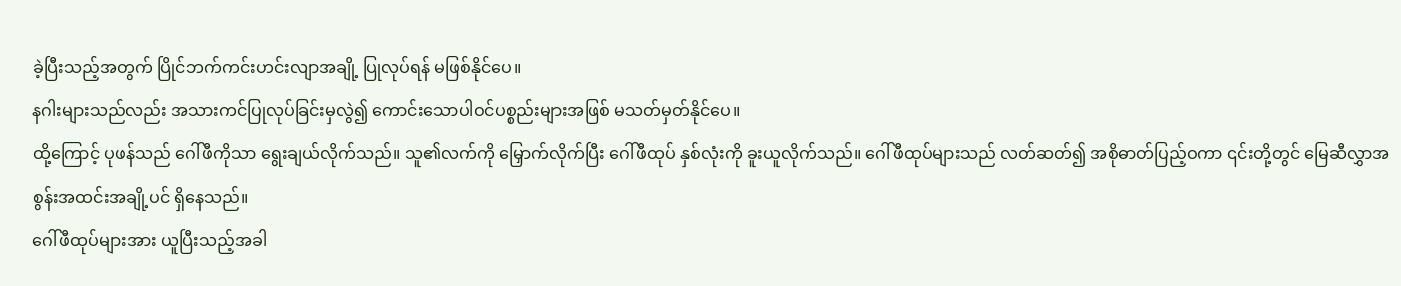ခဲ့ပြီးသည့်အတွက် ပြိုင်ဘက်ကင်းဟင်းလျာအချို့ ပြုလုပ်ရန် မဖြစ်နိုင်ပေ။
နဂါးများသည်လည်း အသားကင်ပြုလုပ်ခြင်းမှလွဲ၍ ကောင်းသောပါဝင်ပစ္စည်းများအဖြစ် မသတ်မှတ်နိုင်ပေ။
ထို့ကြောင့် ပုဖန်သည် ဂေါ်ဖီကိုသာ ရွေးချယ်လိုက်သည်။ သူ၏လက်ကို မြှောက်လိုက်ပြီး ဂေါ်ဖီထုပ် နှစ်လုံးကို ခူးယူလိုက်သည်။ ဂေါ်ဖီထုပ်များသည် လတ်ဆတ်၍ အစိုဓာတ်ပြည့်ဝကာ ၎င်းတို့တွင် မြေဆီလွှာအစွန်းအထင်းအချို့ပင် ရှိနေသည်။
ဂေါ်ဖီထုပ်များအား ယူပြီးသည့်အခါ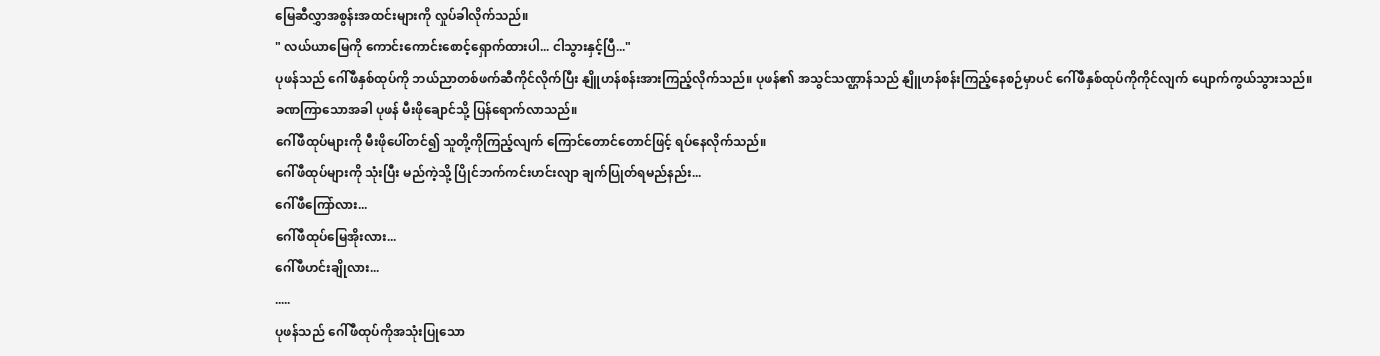မြေဆီလွှာအစွန်းအထင်းများကို လှုပ်ခါလိုက်သည်။
" လယ်ယာမြေကို ကောင်းကောင်းစောင့်ရှောက်ထားပါ... ငါသွားနှင့်ပြီ..."
ပုဖန်သည် ဂေါ်ဖီနှစ်ထုပ်ကို ဘယ်ညာတစ်ဖက်ဆီကိုင်လိုက်ပြီး နျိူဟန်စန်းအားကြည့်လိုက်သည်။ ပုဖန်၏ အသွင်သဏ္ဌာန်သည် နျိူဟန်စန်းကြည့်နေစဉ်မှာပင် ဂေါ်ဖီနှစ်ထုပ်ကိုကိုင်လျက် ပျောက်ကွယ်သွားသည်။
ခဏကြာသောအခါ ပုဖန် မီးဖိုချောင်သို့ ပြန်ရောက်လာသည်။
ဂေါ်ဖီထုပ်များကို မီးဖိုပေါ်တင်၍ သူတို့ကိုကြည့်လျက် ကြောင်တောင်တောင်ဖြင့် ရပ်နေလိုက်သည်။
ဂေါ်ဖီထုပ်များကို သုံးပြီး မည်ကဲ့သို့ ပြိုင်ဘက်ကင်းဟင်းလျာ ချက်ပြုတ်ရမည်နည်း...
ဂေါ်ဖီကြော်လား...
ဂေါ်ဖီထုပ်မြေအိုးလား...
ဂေါ်ဖီဟင်းချိုလား...
.....
ပုဖန်သည် ဂေါ်ဖီထုပ်ကိုအသုံးပြုသော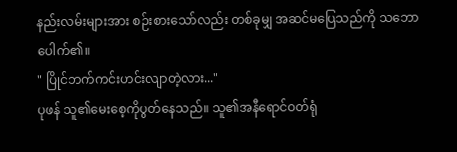နည်းလမ်းများအား စဉ်းစားသော်လည်း တစ်ခုမျှ အဆင်မပြေသည်ကို သဘောပေါက်၏။
" ပြိုင်ဘက်ကင်းဟင်းလျာတဲ့လား..."
ပုဖန် သူ၏မေးစေ့ကိုပွတ်နေသည်။ သူ၏အနီရောင်ဝတ်ရုံ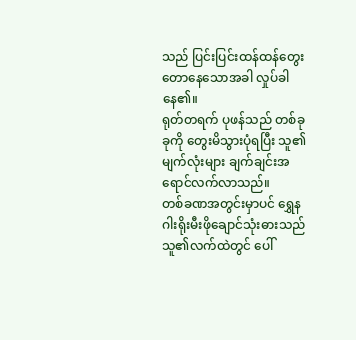သည် ပြင်းပြင်းထန်ထန်တွေးတောနေသောအခါ လှုပ်ခါနေ၏။
ရုတ်တရက် ပုဖန်သည် တစ်ခုခုကို တွေးမိသွားပုံရပြီး သူ၏မျက်လုံးများ ချက်ချင်းအရောင်လက်လာသည်။
တစ်ခဏအတွင်းမှာပင် ရွှေနဂါးရိုးမီးဖိုချောင်သုံးဓားသည် သူ၏လက်ထဲတွင် ပေါ်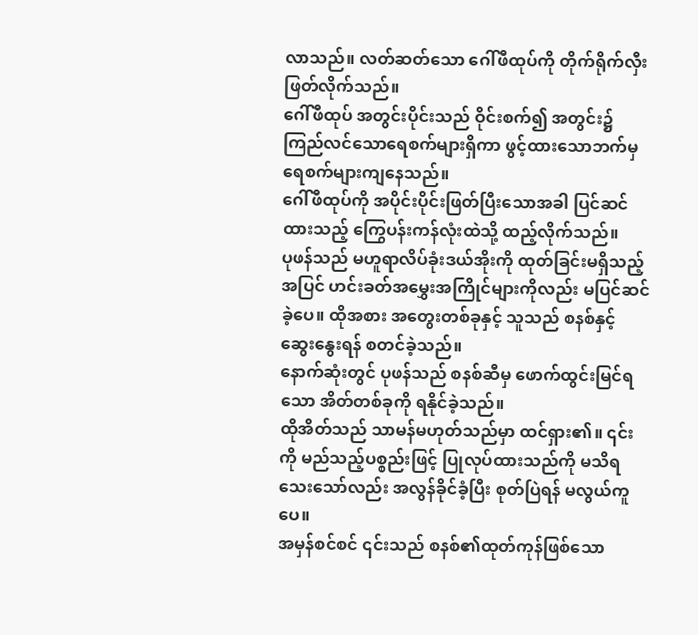လာသည်။ လတ်ဆတ်သော ဂေါ်ဖီထုပ်ကို တိုက်ရိုက်လှီးဖြတ်လိုက်သည်။
ဂေါ်ဖီထုပ် အတွင်းပိုင်းသည် ဝိုင်းစက်၍ အတွင်း၌ ကြည်လင်သောရေစက်များရှိကာ ဖွင့်ထားသောဘက်မှ ရေစက်များကျနေသည်။
ဂေါ်ဖီထုပ်ကို အပိုင်းပိုင်းဖြတ်ပြီးသောအခါ ပြင်ဆင်ထားသည့် ကြွေပန်းကန်လုံးထဲသို့ ထည့်လိုက်သည်။
ပုဖန်သည် မဟူရာလိပ်ခုံးဒယ်အိုးကို ထုတ်ခြင်းမရှိသည့်အပြင် ဟင်းခတ်အမွှေးအကြိုင်များကိုလည်း မပြင်ဆင်ခဲ့ပေ။ ထိုအစား အတွေးတစ်ခုနှင့် သူသည် စနစ်နှင့် ဆွေးနွေးရန် စတင်ခဲ့သည်။
နောက်ဆုံးတွင် ပုဖန်သည် စနစ်ဆီမှ ဖောက်ထွင်းမြင်ရသော အိတ်တစ်ခုကို ရနိုင်ခဲ့သည်။
ထိုအိတ်သည် သာမန်မဟုတ်သည်မှာ ထင်ရှား၏။ ၎င်းကို မည်သည့်ပစ္စည်းဖြင့် ပြုလုပ်ထားသည်ကို မသိရသေးသော်လည်း အလွန်ခိုင်ခံ့ပြီး စုတ်ပြဲရန် မလွယ်ကူပေ။
အမှန်စင်စင် ၎င်းသည် စနစ်၏ထုတ်ကုန်ဖြစ်သော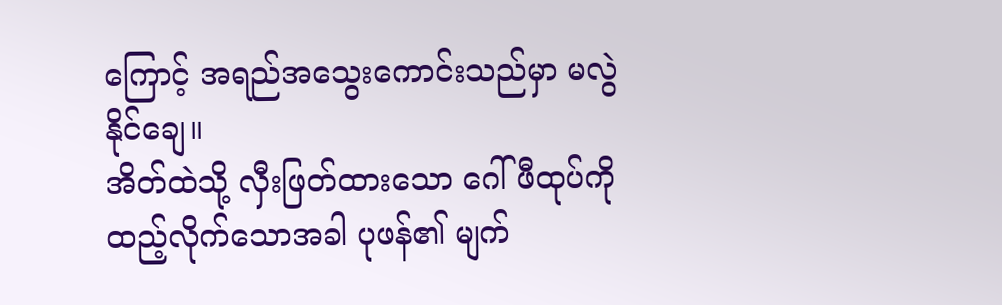ကြောင့် အရည်အသွေးကောင်းသည်မှာ မလွဲနိုင်ချေ။
အိတ်ထဲသို့ လှီးဖြတ်ထားသော ဂေါ်ဖီထုပ်ကို ထည့်လိုက်သောအခါ ပုဖန်၏ မျက်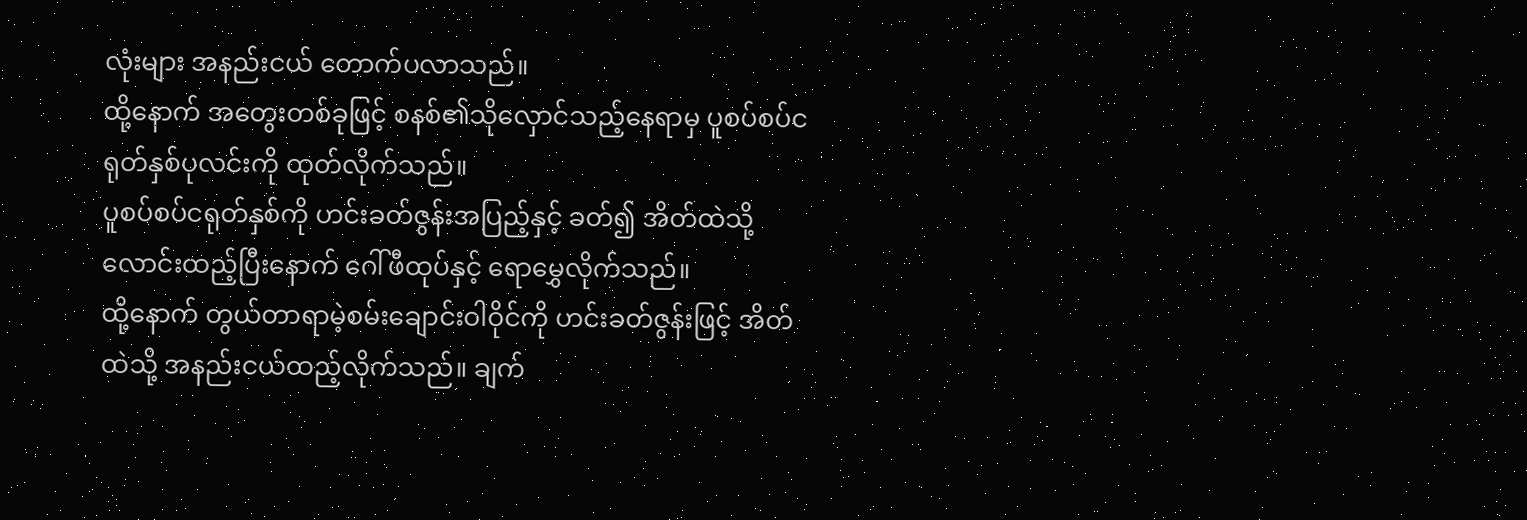လုံးများ အနည်းငယ် တောက်ပလာသည်။
ထို့နောက် အတွေးတစ်ခုဖြင့် စနစ်၏သိုလှောင်သည့်နေရာမှ ပူစပ်စပ်ငရုတ်နှစ်ပုလင်းကို ထုတ်လိုက်သည်။
ပူစပ်စပ်ငရုတ်နှစ်ကို ဟင်းခတ်ဇွန်းအပြည့်နှင့် ခတ်၍ အိတ်ထဲသို့ လောင်းထည့်ပြီးနောက် ဂေါ်ဖီထုပ်နှင့် ရောမွှေလိုက်သည်။
ထို့နောက် တွယ်တာရာမဲ့စမ်းချောင်းဝါဝိုင်ကို ဟင်းခတ်ဇွန်းဖြင့် အိတ်ထဲသို့ အနည်းငယ်ထည့်လိုက်သည်။ ချက်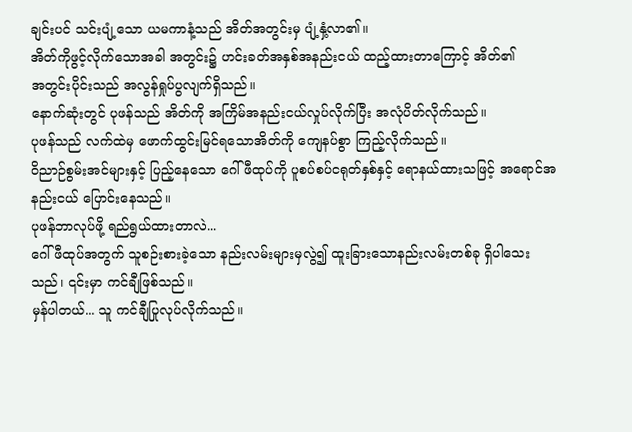ချင်းပင် သင်းပျံ့သော ယမကာနံ့သည် အိတ်အတွင်းမှ ပျံ့နှံ့လာ၏။
အိတ်ကိုဖွင့်လိုက်သောအခါ အတွင်း၌ ဟင်းခတ်အနှစ်အနည်းငယ် ထည့်ထားတာကြောင့် အိတ်၏
အတွင်းပိုင်းသည် အလွန်ရှုပ်ပွလျက်ရှိသည်။
နောက်ဆုံးတွင် ပုဖန်သည် အိတ်ကို အကြိမ်အနည်းငယ်လှုပ်လိုက်ပြီး အလုံပိတ်လိုက်သည်။
ပုဖန်သည် လက်ထဲမှ ဖောက်ထွင်းမြင်ရသောအိတ်ကို ကျေနပ်စွာ ကြည့်လိုက်သည်။
ဝိညာဉ်စွမ်းအင်များနှင့် ပြည့်နေသော ဂေါ်ဖီထုပ်ကို ပူစပ်စပ်ငရုတ်နှစ်နှင့် ရောနယ်ထားသဖြင့် အရောင်အနည်းငယ် ပြောင်းနေသည်။
ပုဖန်ဘာလုပ်ဖို့ ရည်ရွယ်ထားတာလဲ...
ဂေါ်ဖီထုပ်အတွက် သူစဉ်းစားခဲ့သော နည်းလမ်းများမှလွဲ၍ ထူးခြားသောနည်းလမ်းတစ်ခု ရှိပါသေးသည်၊ ၎င်းမှာ ကင်ချီဖြစ်သည်။
မှန်ပါတယ်... သူ ကင်ချီပြုလုပ်လိုက်သည်။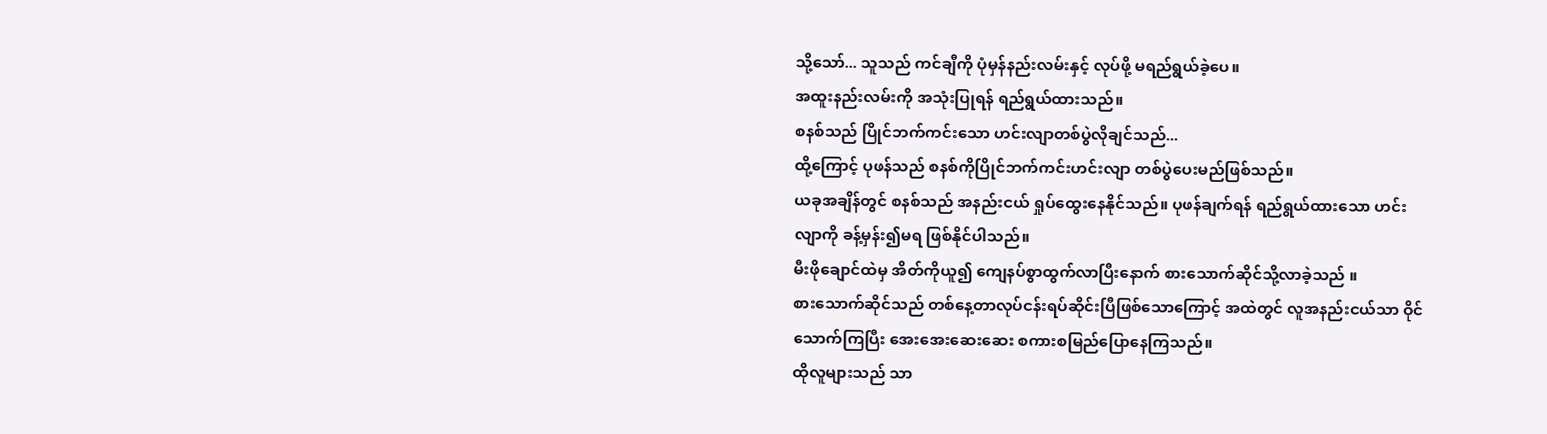သို့သော်... သူသည် ကင်ချီကို ပုံမှန်နည်းလမ်းနှင့် လုပ်ဖို့ မရည်ရွယ်ခဲ့ပေ။
အထူးနည်းလမ်းကို အသုံးပြုရန် ရည်ရွယ်ထားသည်။
စနစ်သည် ပြိုင်ဘက်ကင်းသော ဟင်းလျာတစ်ပွဲလိုချင်သည်...
ထို့ကြောင့် ပုဖန်သည် စနစ်ကိုပြိုင်ဘက်ကင်းဟင်းလျာ တစ်ပွဲပေးမည်ဖြစ်သည်။
ယခုအချိန်တွင် စနစ်သည် အနည်းငယ် ရှုပ်ထွေးနေနိုင်သည်။ ပုဖန်ချက်ရန် ရည်ရွယ်ထားသော ဟင်းလျာကို ခန့်မှန်း၍မရ ဖြစ်နိုင်ပါသည်။
မီးဖိုချောင်ထဲမှ အိတ်ကိုယူ၍ ကျေနပ်စွာထွက်လာပြီးနောက် စားသောက်ဆိုင်သို့လာခဲ့သည် ။
စားသောက်ဆိုင်သည် တစ်နေ့တာလုပ်ငန်းရပ်ဆိုင်းပြီဖြစ်သောကြောင့် အထဲတွင် လူအနည်းငယ်သာ ဝိုင်သောက်ကြပြီး အေးအေးဆေးဆေး စကားစမြည်ပြောနေကြသည်။
ထိုလူများသည် သာ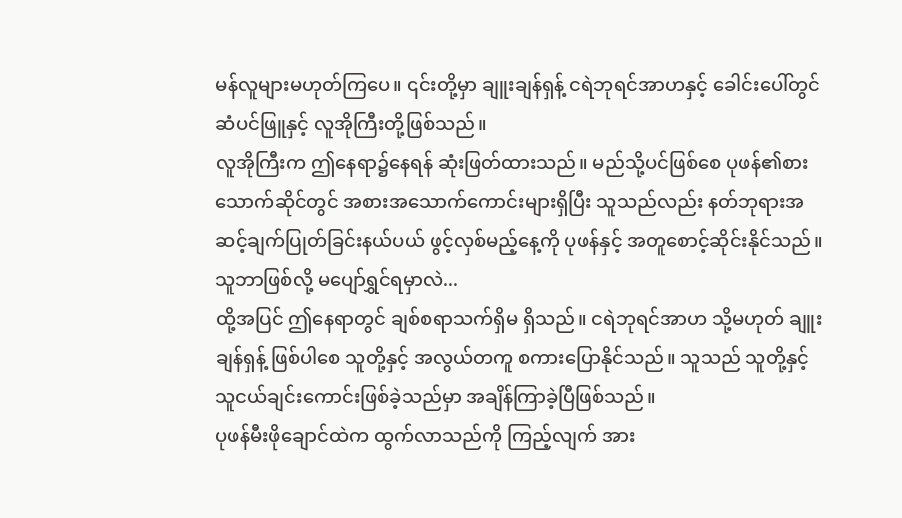မန်လူများမဟုတ်ကြပေ။ ၎င်းတို့မှာ ချူးချန်ရှန့် ငရဲဘုရင်အာဟနှင့် ခေါင်းပေါ်တွင် ဆံပင်ဖြူနှင့် လူအိုကြီးတို့ဖြစ်သည်။
လူအိုကြီးက ဤနေရာ၌နေရန် ဆုံးဖြတ်ထားသည်။ မည်သို့ပင်ဖြစ်စေ ပုဖန်၏စားသောက်ဆိုင်တွင် အစားအသောက်ကောင်းများရှိပြီး သူသည်လည်း နတ်ဘုရားအဆင့်ချက်ပြုတ်ခြင်းနယ်ပယ် ဖွင့်လှစ်မည့်နေ့ကို ပုဖန်နှင့် အတူစောင့်ဆိုင်းနိုင်သည်။
သူဘာဖြစ်လို့ မပျော်ရွှင်ရမှာလဲ...
ထို့အပြင် ဤနေရာတွင် ချစ်စရာသက်ရှိမ ရှိသည်။ ငရဲဘုရင်အာဟ သို့မဟုတ် ချူးချန်ရှန့် ဖြစ်ပါစေ သူတို့နှင့် အလွယ်တကူ စကားပြောနိုင်သည်။ သူသည် သူတို့နှင့် သူငယ်ချင်းကောင်းဖြစ်ခဲ့သည်မှာ အချိန်ကြာခဲ့ပြီဖြစ်သည်။
ပုဖန်မီးဖိုချောင်ထဲက ထွက်လာသည်ကို ကြည့်လျက် အား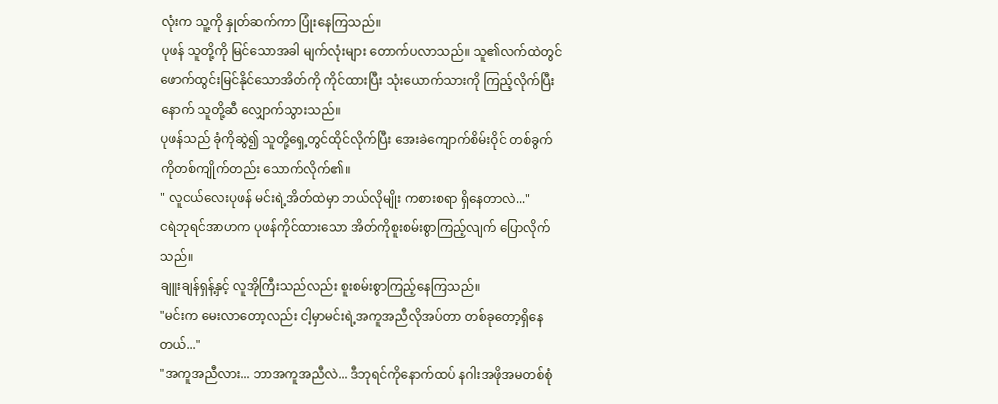လုံးက သူ့ကို နှုတ်ဆက်ကာ ပြုံးနေကြသည်။
ပုဖန် သူတို့ကို မြင်သောအခါ မျက်လုံးများ တောက်ပလာသည်။ သူ၏လက်ထဲတွင် ဖောက်ထွင်းမြင်နိုင်သောအိတ်ကို ကိုင်ထားပြီး သုံးယောက်သားကို ကြည့်လိုက်ပြီးနောက် သူတို့ဆီ လျှောက်သွားသည်။
ပုဖန်သည် ခုံကိုဆွဲ၍ သူတို့ရှေ့တွင်ထိုင်လိုက်ပြီး အေးခဲကျောက်စိမ်းဝိုင် တစ်ခွက်ကိုတစ်ကျိုက်တည်း သောက်လိုက်၏။
" လူငယ်လေးပုဖန် မင်းရဲ့အိတ်ထဲမှာ ဘယ်လိုမျိုး ကစားစရာ ရှိနေတာလဲ..."
ငရဲဘုရင်အာဟက ပုဖန်ကိုင်ထားသော အိတ်ကိုစူးစမ်းစွာကြည့်လျက် ပြောလိုက်သည်။
ချူးချန်ရှန့်နှင့် လူအိုကြီးသည်လည်း စူးစမ်းစွာကြည့်နေကြသည်။
"မင်းက မေးလာတော့လည်း ငါ့မှာမင်းရဲ့အကူအညီလိုအပ်တာ တစ်ခုတော့ရှိနေတယ်..."
"အကူအညီလား... ဘာအကူအညီလဲ... ဒီဘုရင်ကိုနောက်ထပ် နဂါးအဖိုအမတစ်စုံ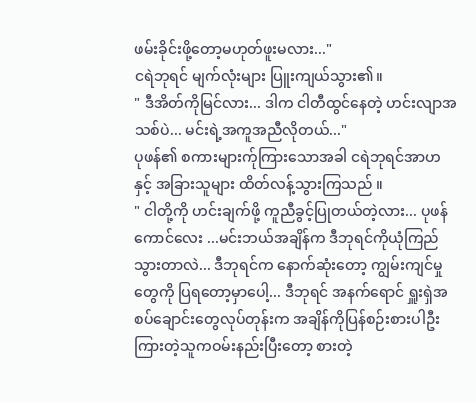ဖမ်းခိုင်းဖို့တော့မဟုတ်ဖူးမလား..."
ငရဲဘုရင် မျက်လုံးများ ပြူးကျယ်သွား၏။
" ဒီအိတ်ကိုမြင်လား... ဒါက ငါတီထွင်နေတဲ့ ဟင်းလျာအသစ်ပဲ... မင်းရဲ့အကူအညီလိုတယ်..."
ပုဖန်၏ စကားများက်ုကြားသောအခါ ငရဲဘုရင်အာဟနှင့် အခြားသူများ ထိတ်လန့်သွားကြသည် ။
" ငါတို့ကို ဟင်းချက်ဖို့ ကူညီခွင့်ပြုတယ်တဲ့လား... ပုဖန် ကောင်လေး ...မင်းဘယ်အချိန်က ဒီဘုရင်ကိုယုံကြည်သွားတာလဲ... ဒီဘုရင်က နောက်ဆုံးတော့ ကျွမ်းကျင်မှုတွေကို ပြရတော့မှာပေါ့... ဒီဘုရင် အနက်ရောင် ရှူးရှဲအစပ်ချောင်းတွေလုပ်တုန်းက အချိန်ကိုပြန်စဉ်းစားပါဦး ကြားတဲ့သူကဝမ်းနည်းပြီးတော့ စားတဲ့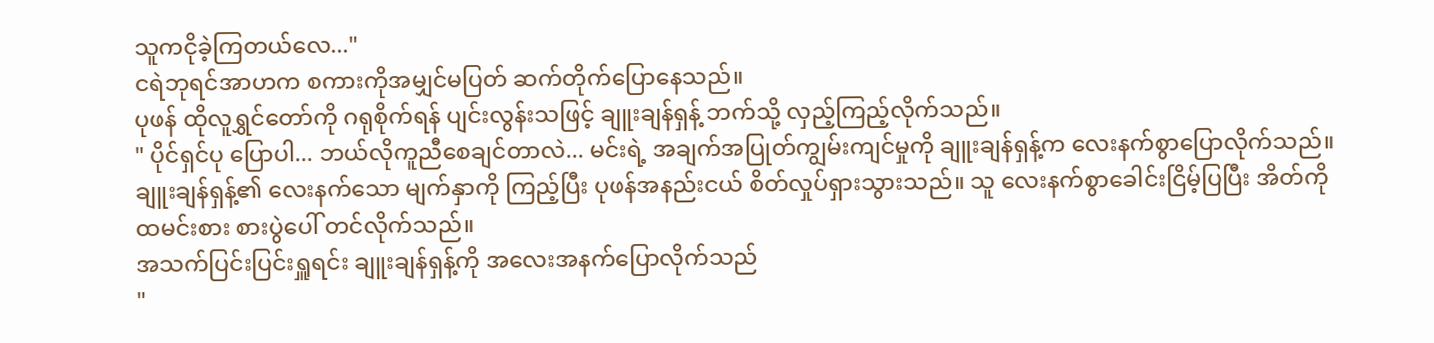သူကငိုခဲ့ကြတယ်လေ..."
ငရဲဘုရင်အာဟက စကားကိုအမျှင်မပြတ် ဆက်တိုက်ပြောနေသည်။
ပုဖန် ထိုလူရွှင်တော်ကို ဂရုစိုက်ရန် ပျင်းလွန်းသဖြင့် ချူးချန်ရှန့် ဘက်သို့ လှည့်ကြည့်လိုက်သည်။
" ပိုင်ရှင်ပု ပြောပါ... ဘယ်လိုကူညီစေချင်တာလဲ... မင်းရဲ့ အချက်အပြုတ်ကျွမ်းကျင်မှုကို ချူးချန်ရှန့်က လေးနက်စွာပြောလိုက်သည်။
ချူးချန်ရှန့်၏ လေးနက်သော မျက်နှာကို ကြည့်ပြီး ပုဖန်အနည်းငယ် စိတ်လှုပ်ရှားသွားသည်။ သူ လေးနက်စွာခေါင်းငြိမ့်ပြပြီး အိတ်ကို ထမင်းစား စားပွဲပေါ် တင်လိုက်သည်။
အသက်ပြင်းပြင်းရှူရင်း ချူးချန်ရှန့်ကို အလေးအနက်ပြောလိုက်သည်
"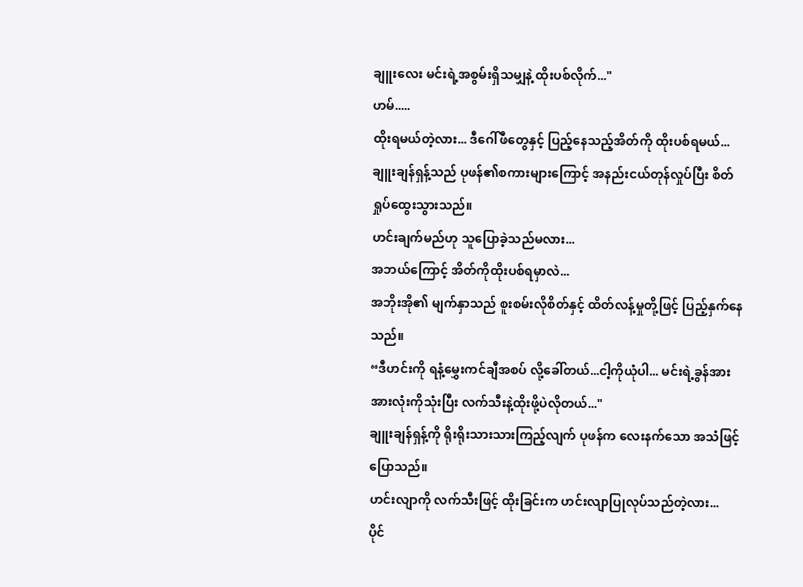ချူးလေး မင်းရဲ့အစွမ်းရှိသမျှနဲ့ ထိုးပစ်လိုက်..."
ဟမ်.....
ထိုးရမယ်တဲ့လား... ဒီဂေါ်ဖီတွေနှင့် ပြည့်နေသည့်အိတ်ကို ထိုးပစ်ရမယ်...
ချူးချန်ရှန့်သည် ပုဖန်၏စကားများကြောင့် အနည်းငယ်တုန်လှုပ်ပြီး စိတ်ရှုပ်ထွေးသွားသည်။
ဟင်းချက်မည်ဟု သူပြောခဲ့သည်မလား...
အဘယ်ကြောင့် အိတ်ကိုထိုးပစ်ရမှာလဲ...
အဘိုးအို၏ မျက်နှာသည် စူးစမ်းလိုစိတ်နှင့် ထိတ်လန့်မှုတို့ဖြင့် ပြည့်နှက်နေသည်။
“ဒီဟင်းကို ရနံ့မွှေးကင်ချီအစပ် လို့ခေါ်တယ်...ငါ့ကိုယုံပါ... မင်းရဲ့ခွန်အားအားလုံးကိုသုံးပြီး လက်သီးနဲ့ထိုးဖို့ပဲလိုတယ်..."
ချူးချန်ရှန့်ကို ရိုးရိုးသားသားကြည့်လျက် ပုဖန်က လေးနက်သော အသံဖြင့် ပြောသည်။
ဟင်းလျာကို လက်သီးဖြင့် ထိုးခြင်းက ဟင်းလျာပြုလုပ်သည်တဲ့လား...
ပိုင်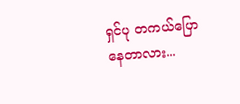ရှင်ပု တကယ်ပြောနေတာလား...